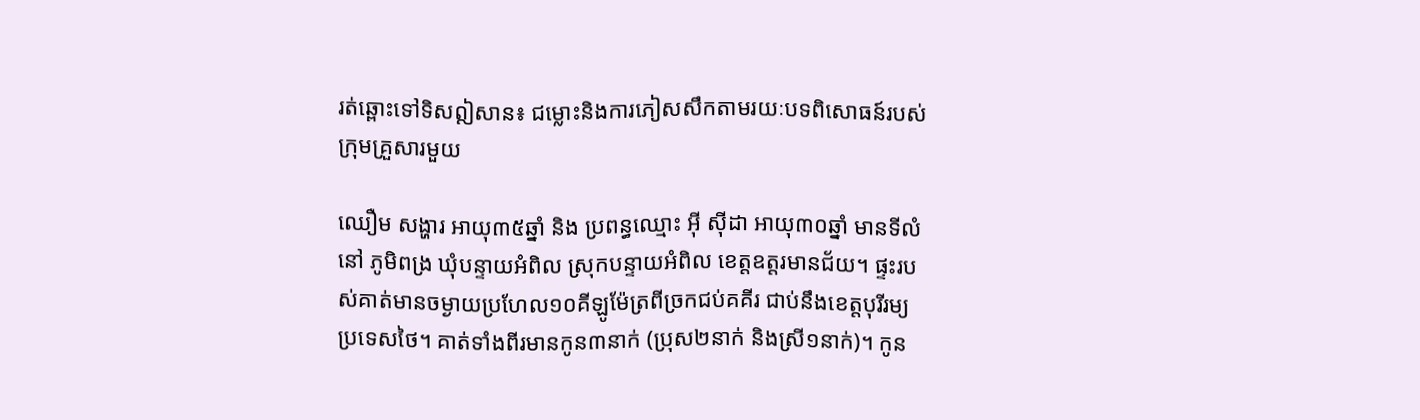រត់ឆ្ពោះទៅទិសឦសាន៖ ជម្លោះនិងការភៀសសឹកតាមរយៈបទពិសោធន៍របស់ក្រុមគ្រួសារមួយ

ឈឿម សង្ហារ អាយុ៣៥ឆ្នាំ និង ប្រពន្ធឈ្មោះ អ៊ី ស៊ីដា អាយុ៣០ឆ្នាំ មានទីលំនៅ ភូមិពង្រ ឃុំបន្ទាយអំពិល ស្រុកបន្ទាយអំពិល ខេត្តឧត្តរមានជ័យ។ ផ្ទះរបស់គាត់មានចម្ងាយប្រហែល១០គីឡូម៉ែត្រពីច្រកជប់គគីរ ជាប់នឹងខេត្តបុរីរម្យ ប្រទេសថៃ។ គាត់ទាំងពីរមានកូន៣នាក់ (ប្រុស២នាក់ និងស្រី១នាក់)។ កូន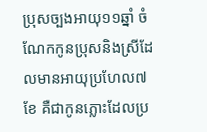ប្រុសច្បងអាយុ១១ឆ្នាំ ចំណែកកូនប្រុសនិងស្រីដែលមានអាយុប្រហែល៧ខែ គឺជាកូនភ្លោះដែលប្រ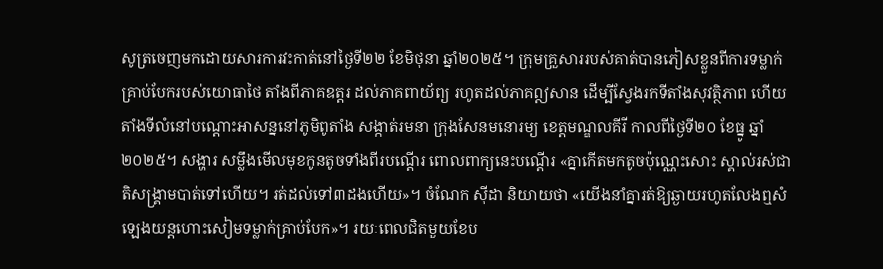សូត្រចេញមកដោយសារការវះកាត់នៅថ្ងៃទី២២ ខែមិថុនា ឆ្នាំ២០២៥។ ក្រុមគ្រួសាររបស់គាត់បានភៀសខ្លួនពីការទម្លាក់គ្រាប់បែករបស់យោធាថៃ តាំងពីភាគឧត្តរ ដល់ភាគពាយ័ព្យ រហូតដល់ភាគឦសាន ដើម្បីស្វែងរកទីតាំងសុវត្ថិភាព ហើយតាំងទីលំនៅបណ្តោះអាសន្ននៅភូមិពូតាំង សង្កាត់រមនា ក្រុងសែនមនោរម្យ ខេត្តមណ្ឌលគីរី កាលពីថ្ងៃទី២០ ខែធ្នូ ឆ្នាំ២០២៥។ សង្ហារ សម្លឹងមើលមុខកូនតូចទាំងពីរបណ្តើរ ពោលពាក្យនេះបណ្តើរ «គ្នាកើតមកតូចប៉ុណ្ណេះសោះ ស្គាល់រស់ជាតិសង្រ្គាមបាត់ទៅហើយ។ រត់ដល់ទៅ៣ដងហើយ»។ ចំណែក ស៊ីដា និយាយថា «យើងនាំគ្នារត់ឱ្យឆ្ងាយរហូតលែងឮសំឡេងយន្តហោះសៀមទម្លាក់គ្រាប់បែក»។ រយៈពេលជិតមួយខែប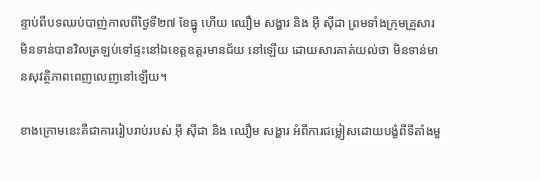ន្ទាប់ពីបទឈប់បាញ់កាលពីថ្ងៃទី២៧ ខែធ្នូ ហើយ ឈឿម សង្ហារ និង អ៊ី ស៊ីដា ព្រមទាំងក្រុមគ្រួសារ មិនទាន់បានវិលត្រឡប់ទៅផ្ទះនៅឯខេត្តឧត្តរមានជ័យ នៅឡើយ ដោយសារគាត់យល់ថា មិនទាន់មានសុវត្ថិភាពពេញលេញនៅឡើយ។

ខាងក្រោមនេះគឺជាការរៀបរាប់របស់ អ៊ី ស៊ីដា និង ឈឿម សង្ហារ អំពីការជម្លៀសដោយបង្ខំពីទីតាំងមួ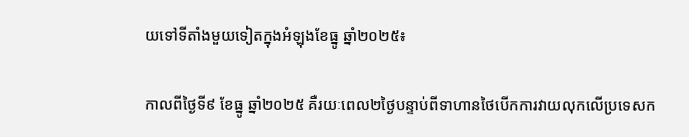យទៅទីតាំងមួយទៀតក្នុងអំឡុងខែធ្នូ ឆ្នាំ២០២៥៖

កាលពីថ្ងៃទី៩ ខែធ្នូ ឆ្នាំ២០២៥ គឺរយៈពេល២ថ្ងៃបន្ទាប់ពីទាហានថៃបើកការវាយលុកលើប្រទេសក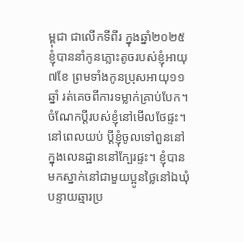ម្ពុជា ជាលើកទីពីរ ក្នុងឆ្នាំ២០២៥ ខ្ញុំបាននាំកូនភ្លោះតូចរបស់ខ្ញុំអាយុ៧ខែ ព្រមទាំងកូនប្រុសអាយុ១១ឆ្នាំ រត់គេចពីការទម្លាក់គ្រាប់បែក។ ចំណែកប្តីរបស់ខ្ញុំនៅមើលថែផ្ទះ។ នៅពេលយប់ ប្តីខ្ញុំចូលទៅពួននៅក្នុងលេនដ្ឋាននៅក្បែរផ្ទះ។ ខ្ញុំបានមកស្នាក់នៅជាមួយប្អូនថ្លៃនៅឯឃុំបន្ទាយឆ្មារប្រ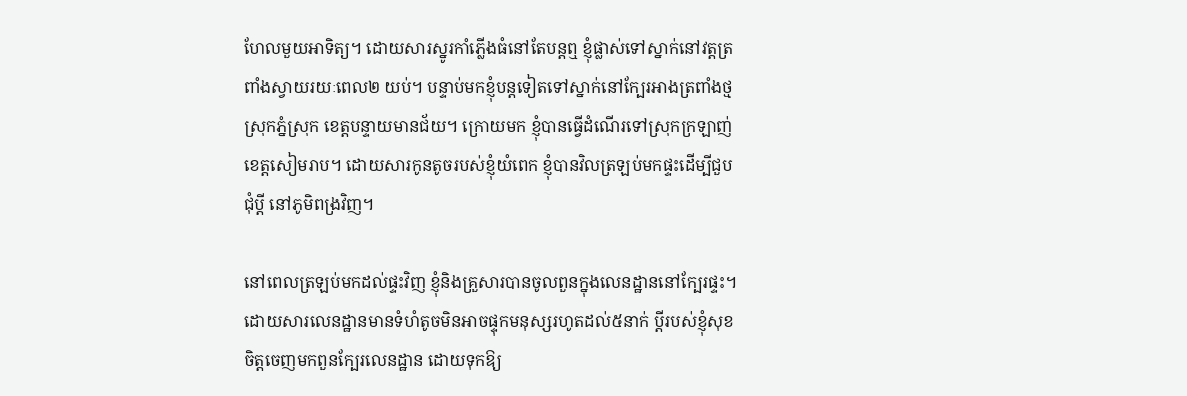ហែលមួយអាទិត្យ។ ដោយសារស្នូរកាំភ្លើងធំនៅតែបន្តឮ ខ្ញុំផ្លាស់ទៅស្នាក់នៅវត្តត្រពាំងស្វាយរយៈពេល២ យប់។ បន្ទាប់មកខ្ញុំបន្តទៀតទៅស្នាក់នៅក្បែរអាងត្រពាំងថ្ម ស្រុកភ្នំស្រុក ខេត្តបន្ទាយមានជ័យ។ ក្រោយមក ខ្ញុំបានធ្វើដំណើរទៅស្រុកក្រឡាញ់ ខេត្តសៀមរាប។ ដោយសារកូនតូចរបស់ខ្ញុំយំពេក ខ្ញុំបានវិលត្រឡប់មកផ្ទះដើម្បីជួបជុំប្តី នៅភូមិពង្រវិញ។

នៅពេលត្រឡប់មកដល់ផ្ទះវិញ ខ្ញុំនិងគ្រួសារបានចូលពួនក្នុងលេនដ្ឋាននៅក្បែរផ្ទះ។ ដោយសារលេនដ្ឋានមានទំហំតូចមិនអាចផ្ទុកមនុស្សរហូតដល់៥នាក់ ប្តីរបស់ខ្ញុំសុខចិត្តចេញមកពួនក្បែរលេនដ្ឋាន ដោយទុកឱ្យ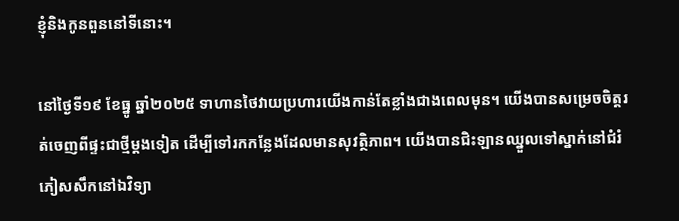ខ្ញុំនិងកូនពួននៅទីនោះ។

នៅថ្ងៃទី១៩ ខែធ្នូ ឆ្នាំ២០២៥ ទាហានថៃវាយប្រហារយើងកាន់តែខ្លាំងជាងពេលមុន។ យើងបានសម្រេចចិត្តរត់ចេញពីផ្ទះជាថ្មីម្តងទៀត ដើម្បីទៅរកកន្លែងដែលមានសុវត្ថិភាព។ យើងបានជិះឡានឈ្នួលទៅស្នាក់នៅជំរំភៀសសឹកនៅឯវិទ្យា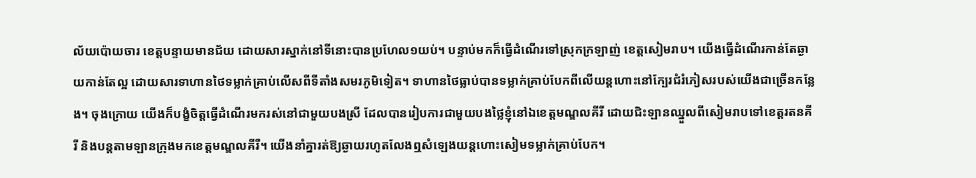ល័យប៉ោយចារ ខេត្តបន្ទាយមានជ័យ ដោយសារស្នាក់នៅទីនោះបានប្រហែល១យប់។ បន្ទាប់មកក៏ធ្វើដំណើរទៅស្រុកក្រឡាញ់ ខេត្តសៀមរាប។ យើងធ្វើដំណើរកាន់តែឆ្ងាយកាន់តែល្អ ដោយសារទាហានថៃទម្លាក់គ្រាប់លើសពីទីតាំងសមរភូមិទៀត។ ទាហានថៃធ្លាប់បានទម្លាក់គ្រាប់បែកពីលើយន្តហោះនៅក្បែរជំរំភៀសរបស់យើងជាច្រើនកន្លែង។ ចុងក្រោយ យើងក៏បង្ខំចិត្តធ្វើដំណើរមករស់នៅជាមួយបងស្រី ដែលបានរៀបការជាមួយបងថ្លៃខ្ញុំនៅឯខេត្តមណ្ឌលគីរី ដោយជិះឡានឈ្នួលពីសៀមរាបទៅខេត្តរតនគីរី និងបន្តតាមឡានក្រុងមកខេត្តមណ្ឌលគីរី។ យើងនាំគ្នារត់ឱ្យឆ្ងាយរហូតលែងឮសំឡេងយន្តហោះសៀមទម្លាក់គ្រាប់បែក។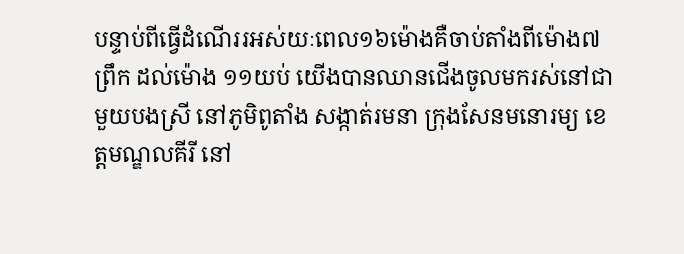បន្ទាប់ពីធ្វើដំណើររអស់យៈពេល១៦ម៉ោងគឺចាប់តាំងពីម៉ោង៧ព្រឹក ដល់ម៉ោង ១១យប់ យើងបានឈានជើងចូលមករស់នៅជាមួយបងស្រី នៅភូមិពូតាំង សង្កាត់រមនា ក្រុងសែនមនោរម្យ ខេត្តមណ្ឌលគីរី នៅ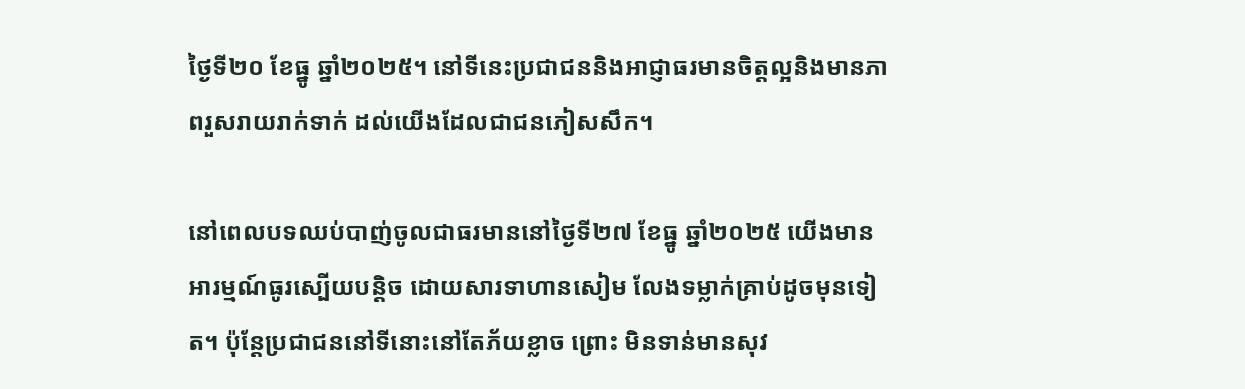ថ្ងៃទី២០ ខែធ្នូ ឆ្នាំ២០២៥។ នៅទីនេះប្រជាជននិងអាជ្ញាធរមានចិត្តល្អនិងមានភាពរួសរាយរាក់ទាក់ ដល់យើងដែលជាជនភៀសសឹក។

នៅពេលបទឈប់បាញ់ចូលជាធរមាននៅថ្ងៃទី២៧ ខែធ្នូ ឆ្នាំ២០២៥ យើងមានអារម្មណ៍ធូរស្បើយបន្តិច ដោយសារទាហានសៀម លែងទម្លាក់គ្រាប់ដូចមុនទៀត។ ប៉ុន្តែប្រជាជននៅទីនោះនៅតែភ័យខ្លាច ព្រោះ មិនទាន់មានសុវ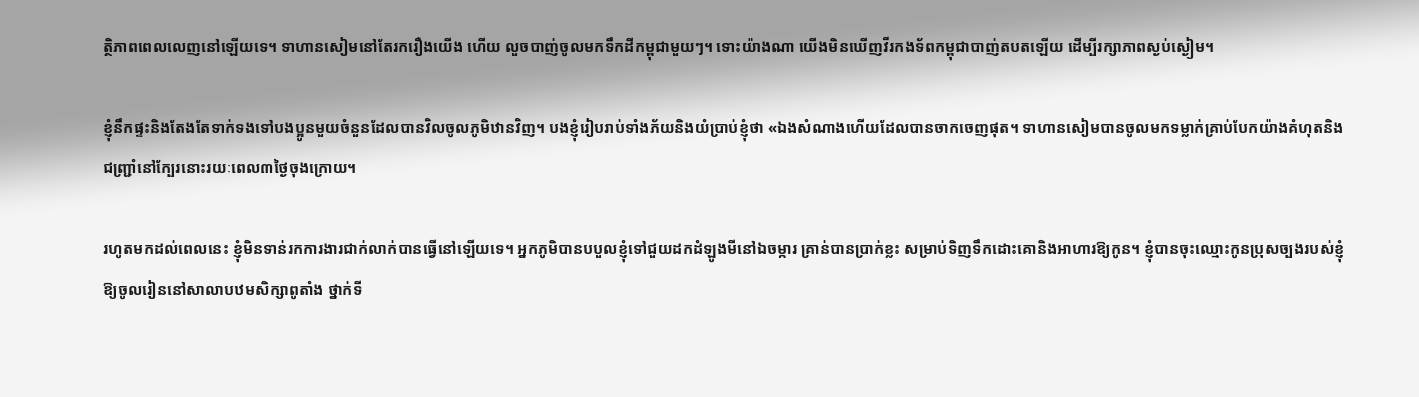ត្ថិភាពពេលលេញនៅឡើយទេ។ ទាហានសៀមនៅតែរករឿងយើង ហើយ លួចបាញ់ចូលមកទឹកដីកម្ពុជាមួយៗ។ ទោះយ៉ាងណា យើងមិនឃើញវីរកងទ័ពកម្ពុជាបាញ់តបតឡើយ ដើម្បីរក្សាភាពស្ងប់ស្ងៀម។

ខ្ញុំនឹកផ្ទះនិងតែងតែទាក់ទងទៅបងប្អូនមួយចំនួនដែលបានវិលចូលភូមិឋានវិញ។ បងខ្ញុំរៀបរាប់ទាំងភ័យនិងយំប្រាប់ខ្ញុំថា «ឯងសំណាងហើយដែលបានចាកចេញផុត។ ទាហានសៀមបានចូលមកទម្លាក់គ្រាប់បែកយ៉ាងគំហុតនិងជញ្រ្ជាំនៅកែ្បរនោះរយៈពេល៣ថ្ងៃចុងក្រោយ។

រហូតមកដល់ពេលនេះ ខ្ញុំមិនទាន់រកការងារជាក់លាក់បានធ្វើនៅឡើយទេ។ អ្នកភូមិបានបបួលខ្ញុំទៅជួយដកដំឡូងមីនៅឯចម្ការ គ្រាន់បានប្រាក់ខ្លះ សម្រាប់ទិញទឹកដោះគោនិងអាហារឱ្យកូន។ ខ្ញុំបានចុះឈ្មោះកូនប្រុសច្បងរបស់ខ្ញុំឱ្យចូលរៀននៅសាលាបឋមសិក្សាពូតាំង ថ្នាក់ទី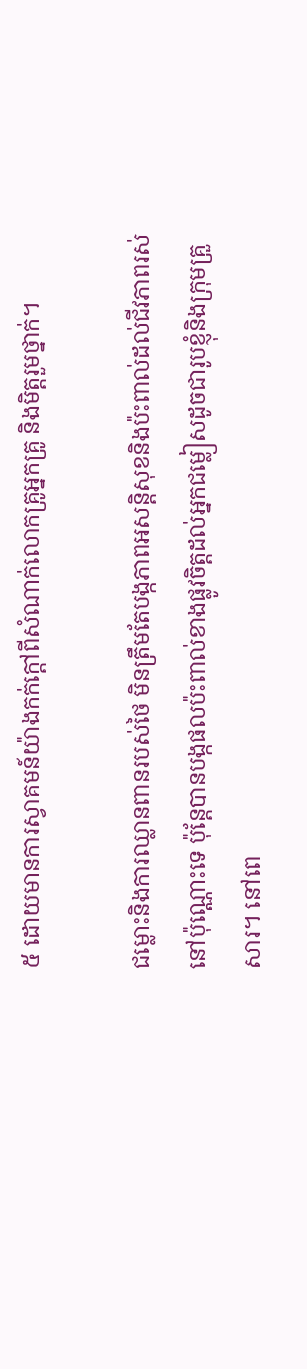៥ ដោយមានការស្វាគមន៍យ៉ាងកក់ក្តៅពីសំណាក់លោកគ្រូអ្នកគ្រូ និងមិត្តរួមថ្នាក់។

ជម្លោះនិងការឈ្លានពានរបស់ថៃ មិនត្រឹមតែបង្កភាពអសន្តិសុខនិងប៉ះពាល់ដល់ជីវភាពរស់នៅប៉ុណ្ណោះទេ ប៉ុន្តែបានបង្កផលប៉ះពាល់ខាងផ្លូវចិត្តដល់អ្នកជម្លៀសដូចជារូបខ្ញុំនិងក្រុមគ្រួសារ។ នៅពេ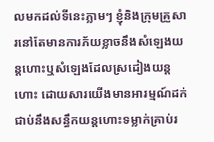លមកដល់ទីនេះភ្លាមៗ ខ្ញុំនិងក្រុមគ្រួសារនៅតែមានការភ័យខ្លាចនឹងសំឡេងយន្តហោះឬសំឡេងដែលស្រដៀងយន្តហោះ ដោយសារយើងមានអារម្មណ៍ដក់ជាប់នឹងសន្ធឹកយន្តហោះទម្លាក់គ្រាប់រ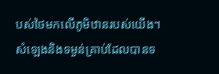បស់ថៃមកលើភូមិឋានរបស់យើង។ សំឡេងនិងទម្ងន់គ្រាប់ដែលបានទ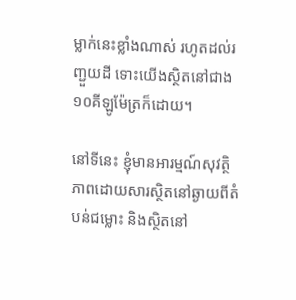ម្លាក់នេះខ្លាំងណាស់ រហូតដល់រញ្ជួយដី ទោះយើងស្ថិតនៅជាង១០គីឡូម៉ែត្រក៏ដោយ។

នៅទីនេះ ខ្ញុំមានអារម្មណ៍សុវត្ថិភាពដោយសារស្ថិតនៅឆ្ងាយពីតំបន់ជម្លោះ និងស្ថិតនៅ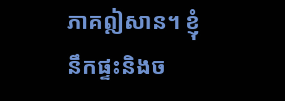ភាគឦសាន។ ខ្ញុំនឹកផ្ទះនិងច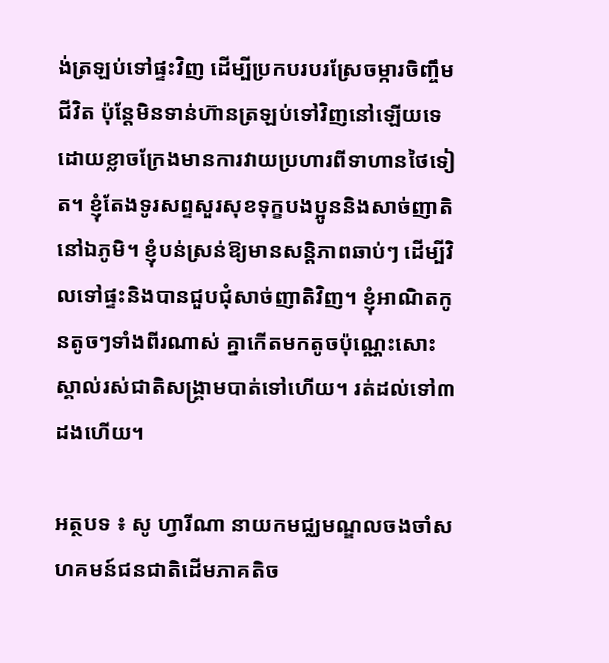ង់ត្រឡប់ទៅផ្ទះវិញ ដើម្បីប្រកបរបរស្រែចម្ការចិញ្ចឹមជីវិត ប៉ុន្តែមិនទាន់ហ៊ានត្រឡប់ទៅវិញនៅឡើយទេ ដោយខ្លាចក្រែងមានការវាយប្រហារពីទាហានថៃទៀត។ ខ្ញុំតែងទូរសព្ទសួរសុខទុក្ខបងប្អូននិងសាច់ញាតិនៅឯភូមិ។ ខ្ញុំបន់ស្រន់ឱ្យមានសន្តិភាពឆាប់ៗ ដើម្បីវិលទៅផ្ទះនិងបានជួបជុំសាច់ញាតិវិញ។ ខ្ញុំអាណិតកូនតូចៗទាំងពីរណាស់ គ្នាកើតមកតូចប៉ុណ្ណេះសោះ ស្គាល់រស់ជាតិសង្រ្គាមបាត់ទៅហើយ។ រត់ដល់ទៅ៣ដងហើយ។

អត្ថបទ ៖ សូ ហ្វារីណា នាយកមជ្ឈមណ្ឌលចងចាំសហគមន៍ជនជាតិដើមភាគតិច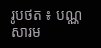រូបថត ៖ បណ្ណសារម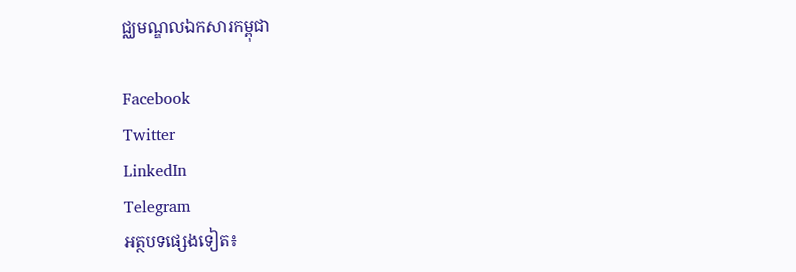ជ្ឈមណ្ឌលឯកសារកម្ពុជា

Facebook
Twitter
LinkedIn
Telegram
អត្ថបទផ្សេងទៀត៖